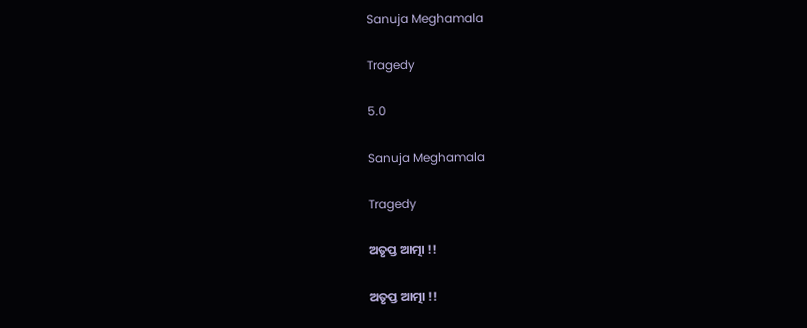Sanuja Meghamala

Tragedy

5.0

Sanuja Meghamala

Tragedy

ଅତୃପ୍ତ ଆତ୍ମା !!

ଅତୃପ୍ତ ଆତ୍ମା !!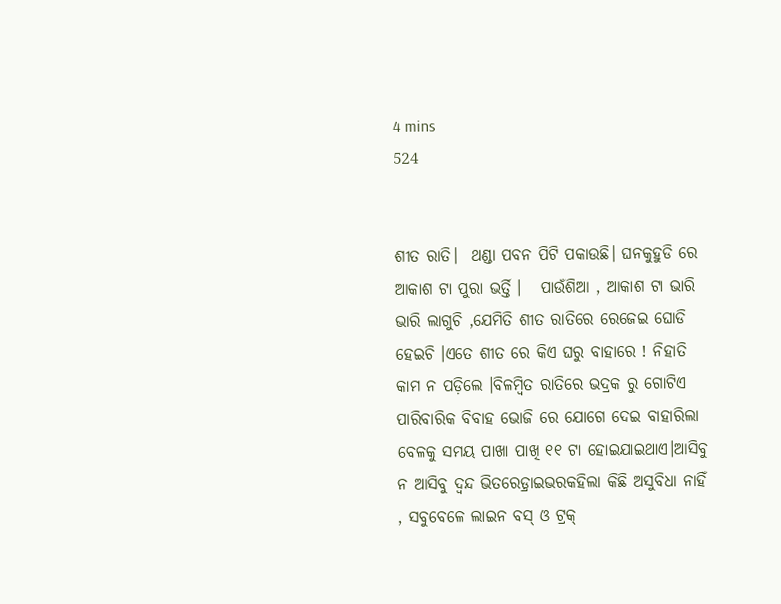4 mins
524


ଶୀତ ରାତି।  ଥଣ୍ଡା ପବନ ପିଟି ପକାଉଛି। ଘନକୁହୁଡି ରେ ଆକାଶ ଟା ପୁରା ଭର୍ତ୍ତି ।   ପାଉଁଶିଆ , ଆକାଶ ଟା ଭାରି ଭାରି ଲାଗୁଚି ,ଯେମିତି ଶୀତ ରାତିରେ ରେଜେଇ ଘୋଡି ହେଇଚି ।ଏତେ ଶୀତ ରେ କିଏ ଘରୁ ବାହାରେ ! ନିହାତି କାମ ନ ପଡ଼ିଲେ ।ବିଳମ୍ବିତ ରାତିରେ ଭଦ୍ରକ ରୁ ଗୋଟିଏ ପାରିବାରିକ ବିବାହ ଭୋଜି ରେ ଯୋଗେ ଦେଇ ବାହାରିଲା ବେଳକୁ ସମୟ ପାଖା ପାଖି ୧୧ ଟା ହୋଇଯାଇଥାଏ।ଆସିବୁ ନ ଆସିବୁ ଦ୍ଵନ୍ଦ ଭିତରେଡ଼୍ରାଇଭରକହିଲା କିଛି ଅସୁବିଧା ନାହିଁ , ସବୁବେଳେ ଲାଇନ ବସ୍ ଓ ଟ୍ରକ୍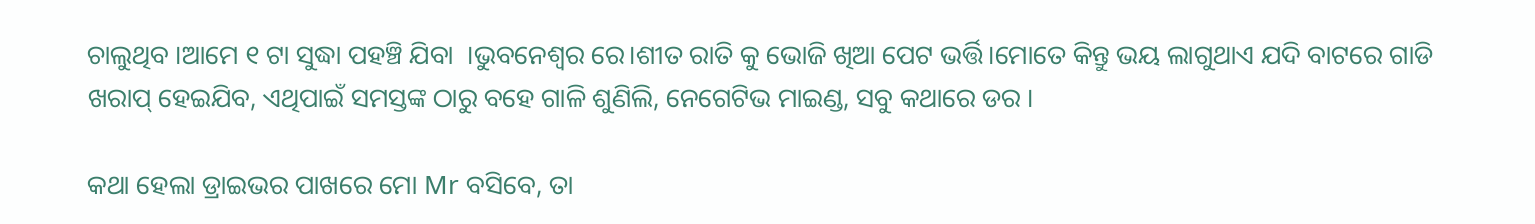ଚାଲୁଥିବ ।ଆମେ ୧ ଟା ସୁଦ୍ଧା ପହଞ୍ଚି ଯିବା  ।ଭୁବନେଶ୍ୱର ରେ।ଶୀତ ରାତି କୁ ଭୋଜି ଖିଆ ପେଟ ଭର୍ତ୍ତି।ମୋତେ କିନ୍ତୁ ଭୟ ଲାଗୁଥାଏ ଯଦି ବାଟରେ ଗାଡି ଖରାପ୍ ହେଇଯିବ, ଏଥିପାଇଁ ସମସ୍ତଙ୍କ ଠାରୁ ବହେ ଗାଳି ଶୁଣିଲି, ନେଗେଟିଭ ମାଇଣ୍ଡ, ସବୁ କଥାରେ ଡର ।

କଥା ହେଲା ଡ୍ରାଇଭର ପାଖରେ ମୋ Mr ବସିବେ, ତା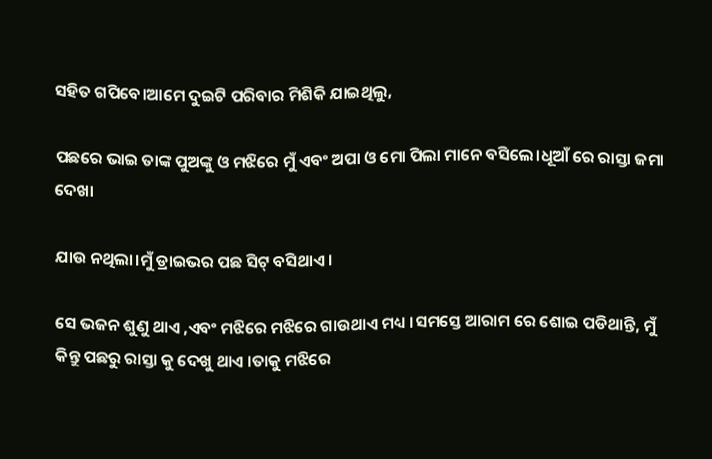ସହିତ ଗପିବେ।ଆମେ ଦୁଇଟି ପରିବାର ମିଶିକି ଯାଇଥିଲୁ,

ପଛରେ ଭାଇ ତାଙ୍କ ପୁଅଙ୍କୁ ଓ ମଝିରେ ମୁଁ ଏବଂ ଅପା ଓ ମୋ ପିଲା ମାନେ ବସିଲେ।ଧୂଆଁ ରେ ରାସ୍ତା ଜମା ଦେଖା

ଯାଉ ନଥିଲା।ମୁଁ ଡ୍ରାଇଭର ପଛ ସିଟ୍ ବସିଥାଏ।

ସେ ଭଜନ ଶୁଣୁ ଥାଏ ,ଏବଂ ମଝିରେ ମଝିରେ ଗାଉଥାଏ ମଧ୍ୟ ।ସମସ୍ତେ ଆରାମ ରେ ଶୋଇ ପଡିଥାନ୍ତି, ମୁଁ କିନ୍ତୁ ପଛରୁ ରାସ୍ତା କୁ ଦେଖୁ ଥାଏ ।ତାକୁ ମଝିରେ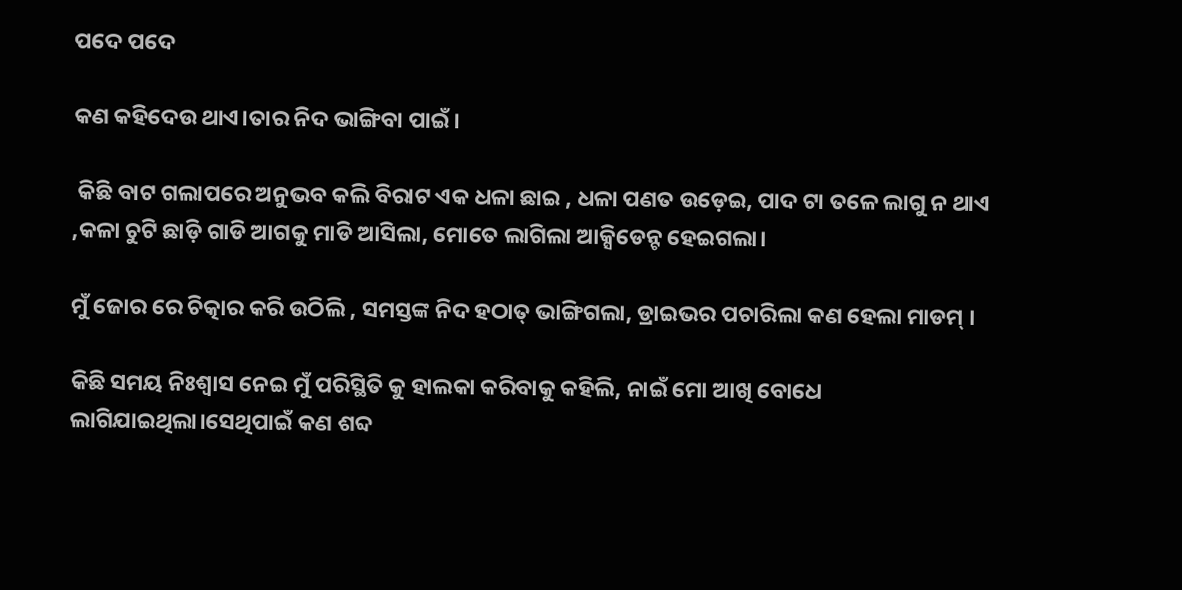ପଦେ ପଦେ

କଣ କହିଦେଉ ଥାଏ।ତାର ନିଦ ଭାଙ୍ଗିବା ପାଇଁ।

 କିଛି ବାଟ ଗଲାପରେ ଅନୁଭବ କଲି ବିରାଟ ଏକ ଧଳା ଛାଇ , ଧଳା ପଣତ ଉଡ଼େଇ, ପାଦ ଟା ତଳେ ଲାଗୁ ନ ଥାଏ ,କଳା ଚୁଟି ଛାଡ଼ି ଗାଡି ଆଗକୁ ମାଡି ଆସିଲା, ମୋତେ ଲାଗିଲା ଆକ୍ସିଡେନ୍ଟ ହେଇଗଲା।

ମୁଁ ଜୋର ରେ ଚିତ୍କାର କରି ଉଠିଲି , ସମସ୍ତଙ୍କ ନିଦ ହଠାତ୍ ଭାଙ୍ଗିଗଲା, ଡ୍ରାଇଭର ପଚାରିଲା କଣ ହେଲା ମାଡମ୍ ।

କିଛି ସମୟ ନିଃଶ୍ୱାସ ନେଇ ମୁଁ ପରିସ୍ଥିତି କୁ ହାଲକା କରିବାକୁ କହିଲି, ନାଇଁ ମୋ ଆଖି ବୋଧେ ଲାଗିଯାଇଥିଲା।ସେଥିପାଇଁ କଣ ଶବ୍ଦ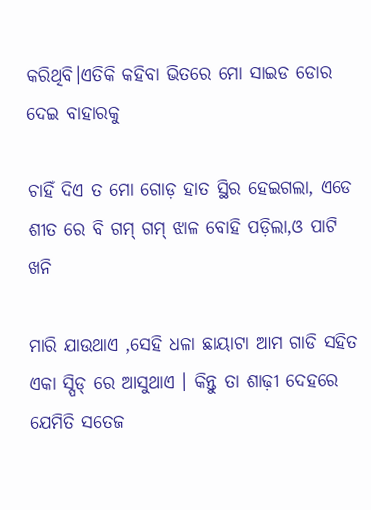କରିଥିବି।ଏତିକି କହିବା ଭିତରେ ମୋ ସାଇଡ ଡୋର ଦେଇ ବାହାରକୁ

ଚାହିଁ ଦିଏ ତ ମୋ ଗୋଡ଼ ହାତ ସ୍ଥିର ହେଇଗଲା, ଏଡେ ଶୀତ ରେ ବି ଗମ୍ ଗମ୍ ଝାଳ ବୋହି ପଡ଼ିଲା,ଓ ପାଟି ଖନି

ମାରି ଯାଉଥାଏ ,ସେହି ଧଳା ଛାୟାଟା ଆମ ଗାଡି ସହିତ ଏକା ସ୍ପିଡ୍ ରେ ଆସୁଥାଏ । କିନ୍ତୁ ତା ଶାଢ଼ୀ ଦେହରେ ଯେମିତି ସତେଜ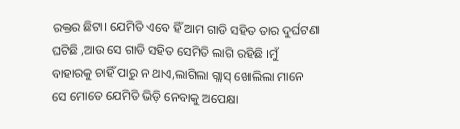ରକ୍ତର ଛିଟା। ଯେମିତି ଏବେ ହିଁ ଆମ ଗାଡି ସହିତ ତାର ଦୁର୍ଘଟଣା ଘଟିଛି ,ଆଉ ସେ ଗାଡି ସହିତ ସେମିତି ଲାଗି ରହିଛି ।ମୁଁ ବାହାରକୁ ଚାହିଁ ପାରୁ ନ ଥାଏ,ଲାଗିଲା ଗ୍ଲାସ୍ ଖୋଲିଲା ମାନେ ସେ ମୋତେ ଯେମିତି ଭିଡ଼ି ନେବାକୁ ଅପେକ୍ଷା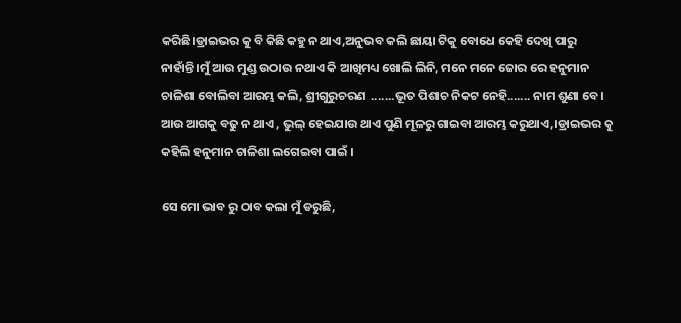କରିଛି।ଡ୍ରାଇଭର କୁ ବି କିଛି କହୁ ନ ଥାଏ,ଅନୁଭବ କଲି ଛାୟା ଟିକୁ ବୋଧେ କେହି ଦେଖି ପାରୁ ନାହାଁନ୍ତି।ମୁଁ ଆଉ ମୁଣ୍ଡ ଉଠାଉ ନଥାଏ କି ଆଖିମଧ୍ୟ ଖୋଲି ଲିନି, ମନେ ମନେ ଜୋର ରେ ହନୁମାନ ଚାଳିଶା ବୋଲିବା ଆରମ୍ଭ କଲି, ଶ୍ରୀଗୁରୁଚରଣ  .......ଭୂତ ପିଶାଚ ନିକଟ ନେହି....... ନାମ ଶୁଣା ବେ। ଆଉ ଆଗକୁ ବଢୁ ନ ଥାଏ , ଭୁଲ୍ ହେଇଯାଉ ଥାଏ ପୁଣି ମୂଳରୁ ଗାଇବା ଆରମ୍ଭ କରୁଥାଏ,।ଡ୍ରାଇଭର କୁ କହିଲି ହନୁମାନ ଚାଳିଶା ଲଗେଇବା ପାଇଁ ।

ସେ ମୋ ଭାବ ରୁ ଠାବ କଲା ମୁଁ ଡରୁଛି,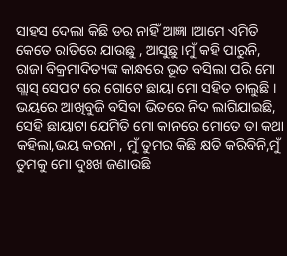ସାହସ ଦେଲା କିଛି ଡର ନାହିଁ ଆଜ୍ଞା ।ଆମେ ଏମିତି କେତେ ରାତିରେ ଯାଉଛୁ , ଆସୁଛୁ।ମୁଁ କହି ପାରୁନି, ରାଜା ବିକ୍ରମାଦିତ୍ୟଙ୍କ କାନ୍ଧରେ ଭୂତ ବସିଲା ପରି ମୋ ଗ୍ଲାସ୍ ସେପଟ ରେ ଗୋଟେ ଛାୟା ମୋ ସହିତ ଚାଲୁଛି । ଭୟରେ ଆଖିବୁଜି ବସିବା ଭିତରେ ନିଦ ଲାଗିଯାଇଛି, ସେହି ଛାୟାଟା ଯେମିତି ମୋ କାନରେ ମୋତେ ତା କଥା କହିଲା,ଭୟ କରନା , ମୁଁ ତୁମର କିଛି କ୍ଷତି କରିବିନି,ମୁଁ ତୁମକୁ ମୋ ଦୁଃଖ ଜଣାଉଛି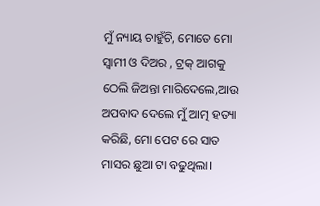ମୁଁ ନ୍ୟାୟ ଚାହୁଁଚି, ମୋତେ ମୋ ସ୍ବାମୀ ଓ ଦିଅର , ଟ୍ରକ୍ ଆଗକୁ ଠେଲି ଜିଅନ୍ତା ମାରିଦେଲେ,ଆଉ ଅପବାଦ ଦେଲେ ମୁଁ ଆତ୍ମ ହତ୍ୟା କରିଛି, ମୋ ପେଟ ରେ ସାତ ମାସର ଛୁଆ ଟା ବଢୁଥିଲା।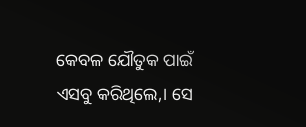କେବଳ ଯୌତୁକ ପାଇଁ ଏସବୁ କରିଥିଲେ,। ସେ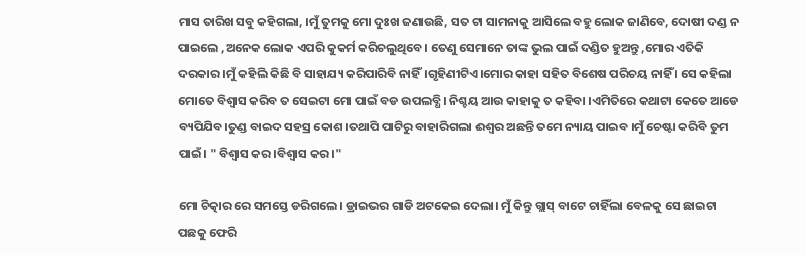ମାସ ତାରିଖ ସବୁ କହିଗଲା, ।ମୁଁ ତୁମକୁ ମୋ ଦୁଃଖ ଜଣାଉଛି, ସତ ଟା ସାମନାକୁ ଆସିଲେ ବହୁ ଲୋକ ଜାଣିବେ, ଦୋଷୀ ଦଣ୍ଡ ନ ପାଇଲେ ,ଅନେକ ଲୋକ ଏପରି କୁକର୍ମ କରିଚଲୁଥିବେ। ତେଣୁ ସେମାନେ ତାଙ୍କ ଭୁଲ ପାଇଁ ଦଣ୍ଡିତ ହୁଅନ୍ତୁ ,ମୋର ଏତିକି ଦରକାର ।ମୁଁ କହିଲି କିଛି ବି ସାହାଯ୍ୟ କରିପାରିବି ନାହିଁ।ଗୃହିଣୀଟିଏ।ମୋର କାହା ସହିତ ବିଶେଷ ପରିଚୟ ନାହିଁ । ସେ କହିଲା ମୋତେ ବିଶ୍ୱାସ କରିବ ତ ସେଇଟା ମୋ ପାଇଁ ବଡ ଉପଲବ୍ଧି। ନିଶ୍ଚୟ ଆଉ କାହାକୁ ତ କହିବା ।ଏମିତିରେ କଥାଟା କେତେ ଆଡେ ବ୍ୟପିଯିବ।ତୁଣ୍ଡ ବାଇଦ ସହସ୍ର କୋଶ ।ତଥାପି ପାଟିରୁ ବାହାରିଗଲା ଈଶ୍ଵର ଅଛନ୍ତି ତମେ ନ୍ୟାୟ ପାଇବ ।ମୁଁ ଚେଷ୍ଟା କରିବି ତୁମ ପାଇଁ। " ବିଶ୍ୱାସ କର ।ବିଶ୍ୱାସ କର ।"

ମୋ ଚିତ୍କାର ରେ ସମସ୍ତେ ଡରିଗଲେ। ଡ୍ରାଇଭର ଗାଡି ଅଟକେଇ ଦେଲା। ମୁଁ କିନ୍ତୁ ଗ୍ଲାସ୍ ବାଟେ ଚାହିଁଲା ବେଳକୁ ସେ ଛାଇଟା ପଛକୁ ଫେରି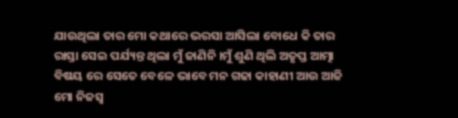ଯାଉଥିଲା ତାର ମୋ କଥାରେ ଭରସା ଆସିଲା ବୋଧେ କି ତାର ରାସ୍ତା ସେଇ ପର୍ଯ୍ୟନ୍ତ ଥିଲା ମୁଁ ଜାଣିନି ।ମୁଁ ଶୁଣି ଥିଲି ଅତୃପ୍ତ ଆତ୍ମା ବିଷୟ ରେ ସେତେ ବେଳେ ଭାବେ ମନ ଗଢା କାହାଣୀ ଆଉ ଆଜି ମୋ ନିଜସ୍ଵ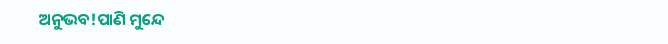ଅନୁଭବ!ପାଣି ମୁନ୍ଦେ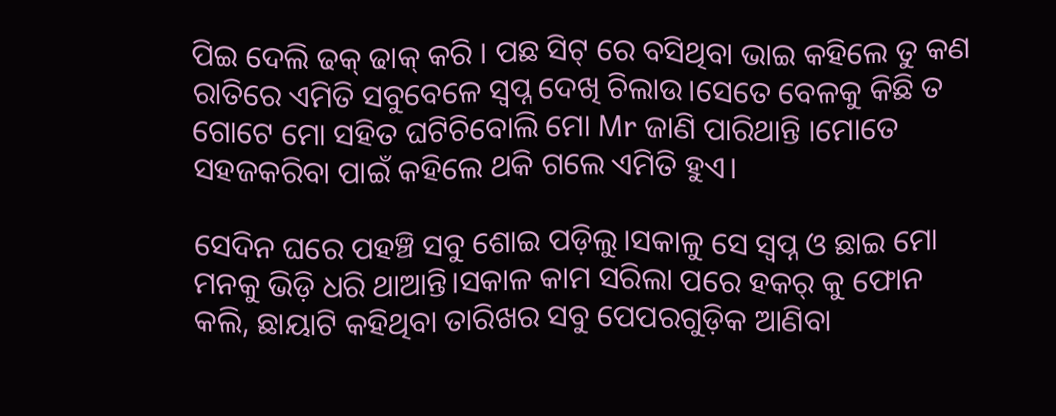ପିଇ ଦେଲି ଢକ୍ ଢାକ୍ କରି । ପଛ ସିଟ୍ ରେ ବସିଥିବା ଭାଇ କହିଲେ ତୁ କଣ ରାତିରେ ଏମିତି ସବୁବେଳେ ସ୍ଵପ୍ନ ଦେଖି ଚିଲାଉ।ସେତେ ବେଳକୁ କିଛି ତ ଗୋଟେ ମୋ ସହିତ ଘଟିଚିବୋଲି ମୋ Mr ଜାଣି ପାରିଥାନ୍ତି ।ମୋତେ ସହଜକରିବା ପାଇଁ କହିଲେ ଥକି ଗଲେ ଏମିତି ହୁଏ।

ସେଦିନ ଘରେ ପହଞ୍ଚି ସବୁ ଶୋଇ ପଡ଼ିଲୁ।ସକାଳୁ ସେ ସ୍ଵପ୍ନ ଓ ଛାଇ ମୋ ମନକୁ ଭିଡ଼ି ଧରି ଥାଆନ୍ତି।ସକାଳ କାମ ସରିଲା ପରେ ହକର୍ କୁ ଫୋନ କଲି, ଛାୟାଟି କହିଥିବା ତାରିଖର ସବୁ ପେପରଗୁଡ଼ିକ ଆଣିବା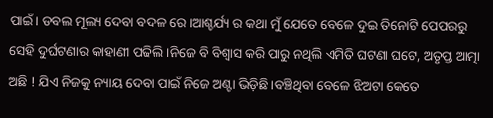ପାଇଁ। ଡବଲ ମୂଲ୍ୟ ଦେବା ବଦଳ ରେ।ଆଶ୍ଚର୍ଯ୍ୟ ର କଥା ମୁଁ ଯେତେ ବେଳେ ଦୁଇ ତିନୋଟି ପେପରରୁ ସେହି ଦୁର୍ଘଟଣାର କାହାଣୀ ପଢିଲି।ନିଜେ ବି ବିଶ୍ୱାସ କରି ପାରୁ ନଥିଲି ଏମିତି ଘଟଣା ଘଟେ, ଅତୃପ୍ତ ଆତ୍ମା ଅଛି ! ଯିଏ ନିଜକୁ ନ୍ୟାୟ ଦେବା ପାଇଁ ନିଜେ ଅଣ୍ଟା ଭିଡ଼ିଛି।ବଞ୍ଚିଥିବା ବେଳେ ଝିଅଟା କେତେ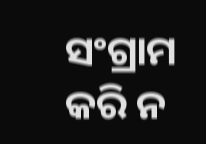ସଂଗ୍ରାମ କରି ନ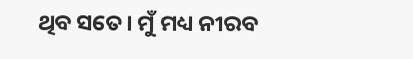ଥିବ ସତେ। ମୁଁ ମଧ୍ୟ ନୀରବ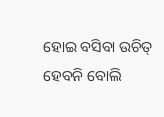ହୋଇ ବସିବା ଉଚିତ୍ ହେବନି ବୋଲି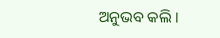ଅନୁଭବ କଲି ।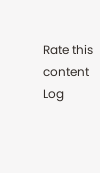Rate this content
Log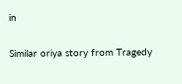in

Similar oriya story from Tragedy